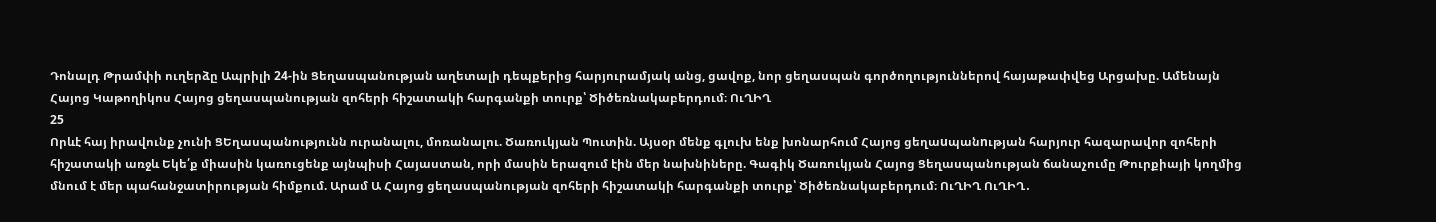Դոնալդ Թրամփի ուղերձը Ապրիլի 24-ին Ցեղասպանության աղետալի դեպքերից հարյուրամյակ անց, ցավոք, նոր ցեղասպան գործողություններով հայաթափվեց Արցախը. Ամենայն Հայոց Կաթողիկոս Հայոց ցեղասպանության զոհերի հիշատակի հարգանքի տուրք՝ Ծիծեռնակաբերդում։ ՈւՂԻՂ
25
Որևէ հայ իրավունք չունի ՑԵղասպանությունն ուրանալու, մոռանալու. Ծառուկյան Պուտին. Այսօր մենք գլուխ ենք խոնարհում Հայոց ցեղաuպանnւթյան հարյուր հազարավոր զոհերի հիշատակի առջև Եկե՛ք միասին կառուցենք այնպիսի Հայաստան, որի մասին երազում էին մեր նախնիները. Գագիկ Ծառուկյան Հայոց Ցեղասպանության ճանաչումը Թուրքիայի կողմից մնում է մեր պահանջատիրության հիմքում. Արամ Ա Հայոց ցեղասպանության զոհերի հիշատակի հարգանքի տուրք՝ Ծիծեռնակաբերդում։ ՈւՂԻՂ ՈւՂԻՂ․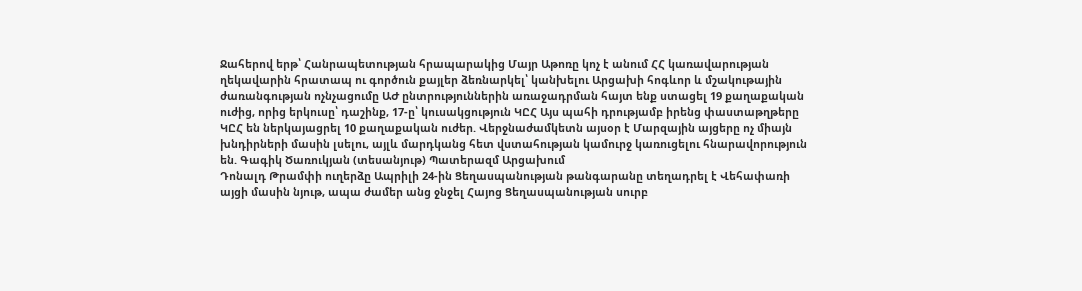Ջահերով երթ՝ Հանրապետության հրապարակից Մայր Աթոռը կոչ է անում ՀՀ կառավարության ղեկավարին հրատապ ու գործուն քայլեր ձեռնարկել՝ կանխելու Արցախի հոգևոր և մշակութային ժառանգության ոչնչացումը ԱԺ ընտրություններին առաջադրման հայտ ենք ստացել 19 քաղաքական ուժից, որից երկուսը՝ դաշինք, 17-ը՝ կուսակցություն ԿԸՀ Այս պահի դրությամբ իրենց փաստաթղթերը ԿԸՀ են ներկայացրել 10 քաղաքական ուժեր. Վերջնաժամկետն այսօր է Մարզային այցերը ոչ միայն խնդիրների մասին լսելու, այլև մարդկանց հետ վստահության կամուրջ կառուցելու հնարավորություն են. Գագիկ Ծառուկյան (տեսանյութ) Պատերազմ Արցախում
Դոնալդ Թրամփի ուղերձը Ապրիլի 24-ին Ցեղասպանության թանգարանը տեղադրել է Վեհափառի այցի մասին նյութ, ապա ժամեր անց ջնջել Հայոց Ցեղասպանության սուրբ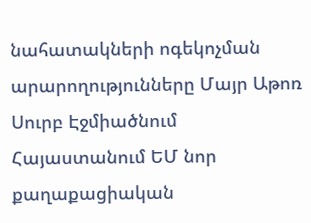նահատակների ոգեկոչման արարողությունները Մայր Աթոռ Սուրբ Էջմիածնում Հայաստանում ԵՄ նոր քաղաքացիական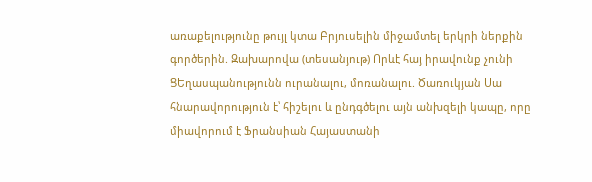առաքելությունը թույլ կտա Բրյուսելին միջամտել երկրի ներքին գործերին. Զախարովա (տեսանյութ) Որևէ հայ իրավունք չունի ՑԵղասպանությունն ուրանալու, մոռանալու. Ծառուկյան Սա հնարավորություն է՝ հիշելու և ընդգծելու այն անխզելի կապը, որը միավորում է Ֆրանսիան Հայաստանի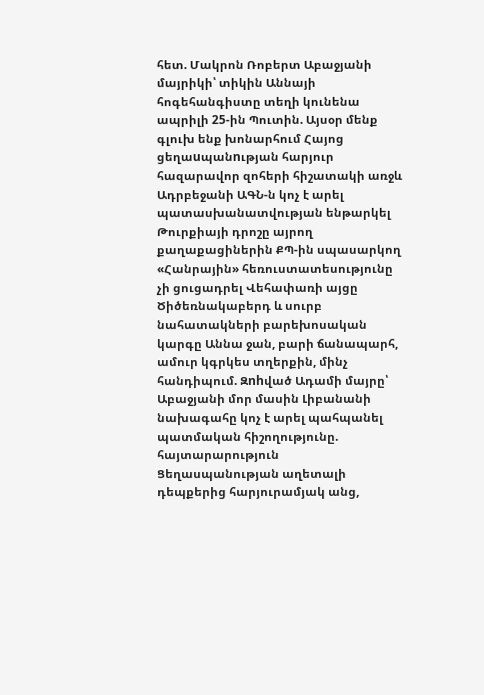հետ. Մակրոն Ռոբերտ Աբաջյանի մայրիկի՝ տիկին Աննայի հոգեհանգիստը տեղի կունենա ապրիլի 25-ին Պուտին. Այսօր մենք գլուխ ենք խոնարհում Հայոց ցեղաuպանnւթյան հարյուր հազարավոր զոհերի հիշատակի առջև Ադրբեջանի ԱԳՆ-ն կոչ է արել պատասխանատվության ենթարկել Թուրքիայի դրոշը այրող քաղաքացիներին ՔՊ-ին սպասարկող «Հանրային» հեռուստատեսությունը չի ցուցադրել Վեհափառի այցը Ծիծեռնակաբերդ և սուրբ նահատակների բարեխոսական կարգը Աննա ջան, բարի ճանապարհ, ամուր կգրկես տղերքին, մինչ հանդիպում. Զnhված Ադամի մայրը՝ Աբաջյանի մոր մասին Լիբանանի նախագահը կոչ է արել պահպանել պատմական հիշողությունը. հայտարարություն Ցեղասպանության աղետալի դեպքերից հարյուրամյակ անց,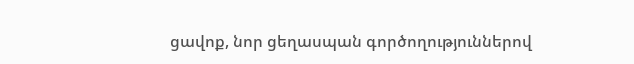ցավոք, նոր ցեղասպան գործողություններով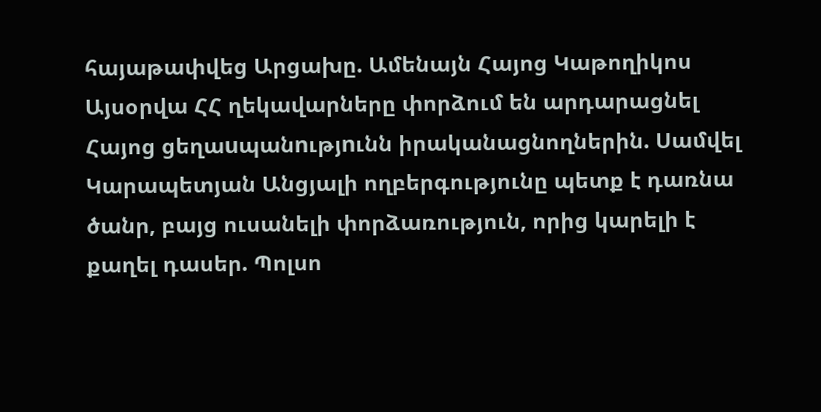հայաթափվեց Արցախը. Ամենայն Հայոց Կաթողիկոս Այսօրվա ՀՀ ղեկավարները փորձում են արդարացնել Հայոց ցեղաuպանnւթյnւնն իրականացնողներին. Սամվել Կարապետյան Անցյալի ողբերգությունը պետք է դառնա ծանր, բայց ուսանելի փորձառություն, որից կարելի է քաղել դասեր. Պոլսո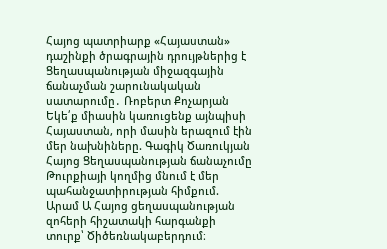Հայոց պատրիարք «Հայաստան» դաշինքի ծրագրային դրույթներից է Ցեղաuպանnւթյան միջազգային ճանաչման շարունակական սատարումը․ Ռոբերտ Քոչարյան Եկե՛ք միասին կառուցենք այնպիսի Հայաստան, որի մասին երազում էին մեր նախնիները. Գագիկ Ծառուկյան Հայոց Ցեղասպանության ճանաչումը Թուրքիայի կողմից մնում է մեր պահանջատիրության հիմքում. Արամ Ա Հայոց ցեղասպանության զոհերի հիշատակի հարգանքի տուրք՝ Ծիծեռնակաբերդում։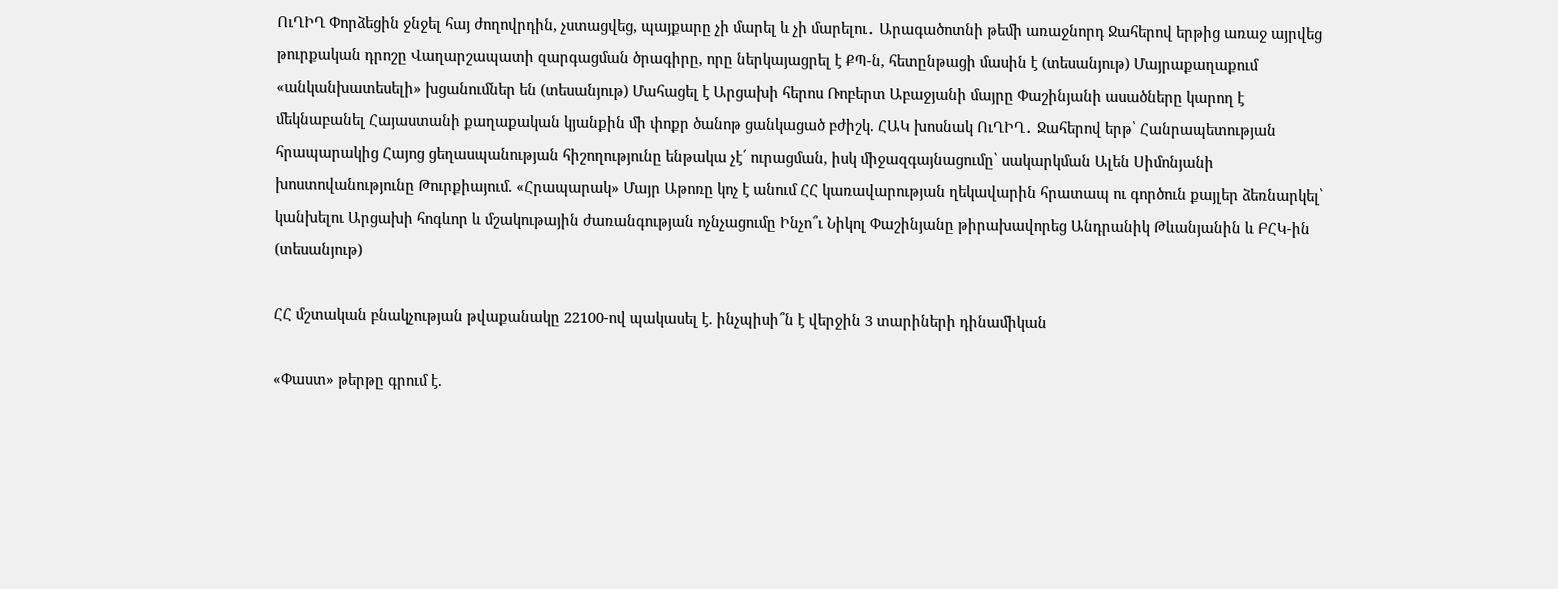ՈւՂԻՂ Փորձեցին ջնջել հայ ժողովրդին, չստացվեց, պայքարը չի մարել և չի մարելու․ Արագածոտնի թեմի առաջնորդ Ջահերով երթից առաջ այրվեց թուրքական դրոշը Վաղարշապատի զարգացման ծրագիրը, որը ներկայացրել է ՔՊ-ն, հետընթացի մասին է (տեսանյութ) Մայրաքաղաքում «անկանխատեսելի» խցանումներ են (տեսանյութ) Մահացել է Արցախի հերոս Ռոբերտ Աբաջյանի մայրը Փաշինյանի ասածները կարող է մեկնաբանել Հայաստանի քաղաքական կյանքին մի փոքր ծանոթ ցանկացած բժիշկ. ՀԱԿ խոսնակ ՈւՂԻՂ․ Ջահերով երթ՝ Հանրապետության հրապարակից Հայոց ցեղասպանության հիշողությունը ենթակա չէ՛ ուրացման, իսկ միջազգայնացումը՝ սակարկման Ալեն Սիմոնյանի խոստովանությունը Թուրքիայում. «Հրապարակ» Մայր Աթոռը կոչ է անում ՀՀ կառավարության ղեկավարին հրատապ ու գործուն քայլեր ձեռնարկել՝ կանխելու Արցախի հոգևոր և մշակութային ժառանգության ոչնչացումը Ինչո՞ւ Նիկոլ Փաշինյանը թիրախավորեց Անդրանիկ Թևանյանին և ԲՀԿ-ին (տեսանյութ)

ՀՀ մշտական բնակչության թվաքանակը 22100-ով պակասել է. ինչպիսի՞ն է վերջին 3 տարիների դինամիկան

«Փաստ» թերթը գրում է.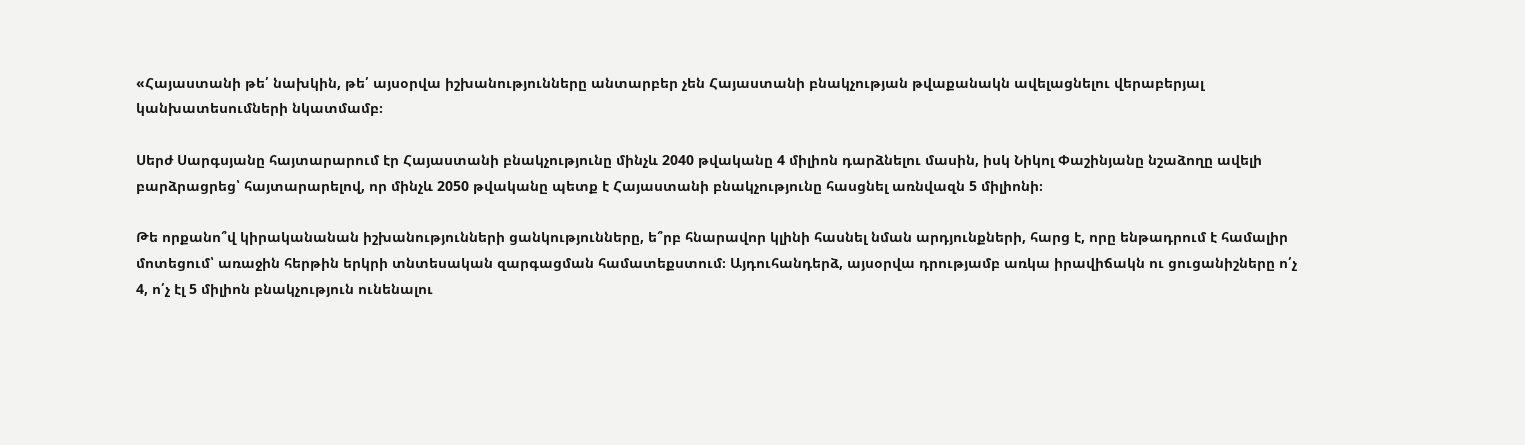«Հայաստանի թե՛ նախկին, թե՛ այսօրվա իշխանությունները անտարբեր չեն Հայաստանի բնակչության թվաքանակն ավելացնելու վերաբերյալ կանխատեսումների նկատմամբ։

Սերժ Սարգսյանը հայտարարում էր Հայաստանի բնակչությունը մինչև 2040 թվականը 4 միլիոն դարձնելու մասին, իսկ Նիկոլ Փաշինյանը նշաձողը ավելի բարձրացրեց՝ հայտարարելով, որ մինչև 2050 թվականը պետք է Հայաստանի բնակչությունը հասցնել առնվազն 5 միլիոնի։

Թե որքանո՞վ կիրականանան իշխանությունների ցանկությունները, ե՞րբ հնարավոր կլինի հասնել նման արդյունքների, հարց է, որը ենթադրում է համալիր մոտեցում՝ առաջին հերթին երկրի տնտեսական զարգացման համատեքստում։ Այդուհանդերձ, այսօրվա դրությամբ առկա իրավիճակն ու ցուցանիշները ո՛չ 4, ո՛չ էլ 5 միլիոն բնակչություն ունենալու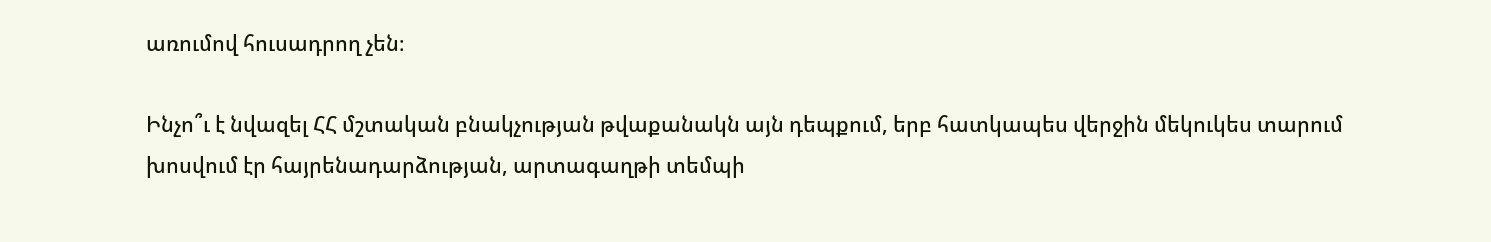առումով հուսադրող չեն։

Ինչո՞ւ է նվազել ՀՀ մշտական բնակչության թվաքանակն այն դեպքում, երբ հատկապես վերջին մեկուկես տարում խոսվում էր հայրենադարձության, արտագաղթի տեմպի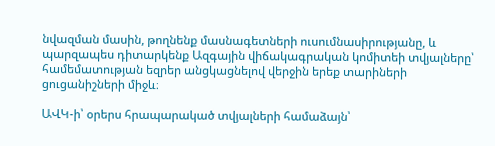նվազման մասին, թողնենք մասնագետների ուսումնասիրությանը, և պարզապես դիտարկենք Ազգային վիճակագրական կոմիտեի տվյալները՝ համեմատության եզրեր անցկացնելով վերջին երեք տարիների ցուցանիշների միջև։

ԱՎԿ-ի՝ օրերս հրապարակած տվյալների համաձայն՝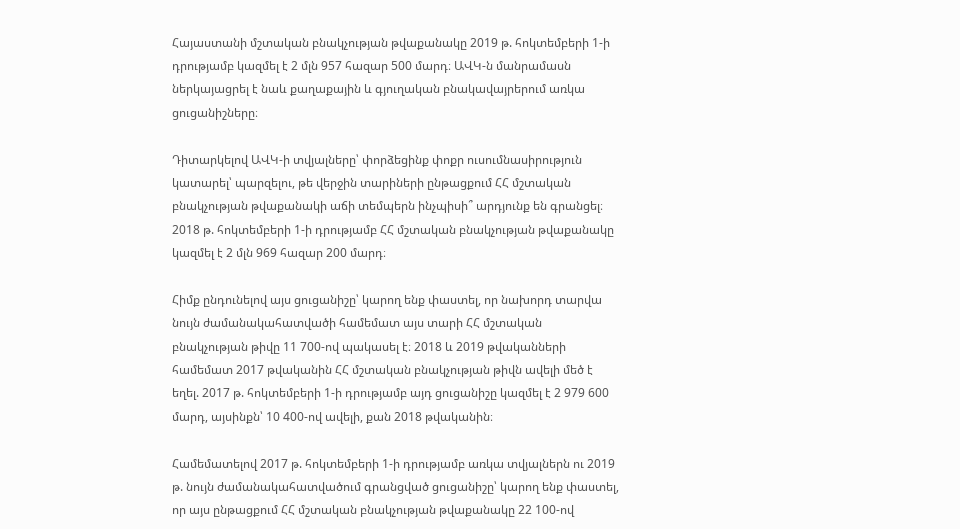Հայաստանի մշտական բնակչության թվաքանակը 2019 թ. հոկտեմբերի 1-ի դրությամբ կազմել է 2 մլն 957 հազար 500 մարդ։ ԱՎԿ-ն մանրամասն ներկայացրել է նաև քաղաքային և գյուղական բնակավայրերում առկա ցուցանիշները։

Դիտարկելով ԱՎԿ-ի տվյալները՝ փորձեցինք փոքր ուսումնասիրություն կատարել՝ պարզելու, թե վերջին տարիների ընթացքում ՀՀ մշտական բնակչության թվաքանակի աճի տեմպերն ինչպիսի՞ արդյունք են գրանցել։ 2018 թ. հոկտեմբերի 1-ի դրությամբ ՀՀ մշտական բնակչության թվաքանակը կազմել է 2 մլն 969 հազար 200 մարդ։

Հիմք ընդունելով այս ցուցանիշը՝ կարող ենք փաստել, որ նախորդ տարվա նույն ժամանակահատվածի համեմատ այս տարի ՀՀ մշտական բնակչության թիվը 11 700-ով պակասել է։ 2018 և 2019 թվականների համեմատ 2017 թվականին ՀՀ մշտական բնակչության թիվն ավելի մեծ է եղել. 2017 թ. հոկտեմբերի 1-ի դրությամբ այդ ցուցանիշը կազմել է 2 979 600 մարդ, այսինքն՝ 10 400-ով ավելի, քան 2018 թվականին։

Համեմատելով 2017 թ. հոկտեմբերի 1-ի դրությամբ առկա տվյալներն ու 2019 թ. նույն ժամանակահատվածում գրանցված ցուցանիշը՝ կարող ենք փաստել, որ այս ընթացքում ՀՀ մշտական բնակչության թվաքանակը 22 100-ով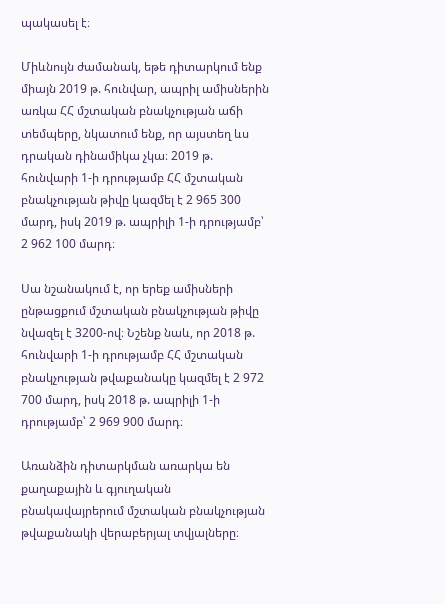պակասել է։

Միևնույն ժամանակ, եթե դիտարկում ենք միայն 2019 թ. հունվար, ապրիլ ամիսներին առկա ՀՀ մշտական բնակչության աճի տեմպերը, նկատում ենք, որ այստեղ ևս դրական դինամիկա չկա։ 2019 թ. հունվարի 1-ի դրությամբ ՀՀ մշտական բնակչության թիվը կազմել է 2 965 300 մարդ, իսկ 2019 թ. ապրիլի 1-ի դրությամբ՝ 2 962 100 մարդ։

Սա նշանակում է, որ երեք ամիսների ընթացքում մշտական բնակչության թիվը նվազել է 3200-ով։ Նշենք նաև, որ 2018 թ. հունվարի 1-ի դրությամբ ՀՀ մշտական բնակչության թվաքանակը կազմել է 2 972 700 մարդ, իսկ 2018 թ. ապրիլի 1-ի դրությամբ՝ 2 969 900 մարդ։

Առանձին դիտարկման առարկա են քաղաքային և գյուղական բնակավայրերում մշտական բնակչության թվաքանակի վերաբերյալ տվյալները։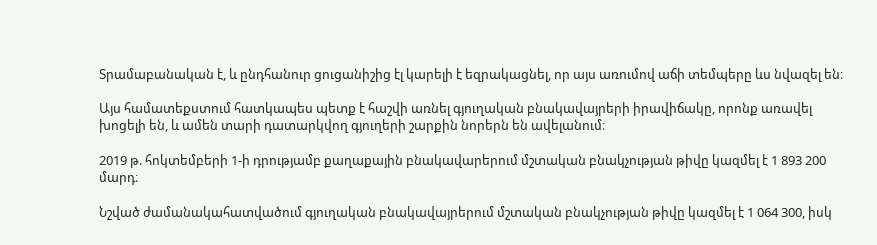Տրամաբանական է, և ընդհանուր ցուցանիշից էլ կարելի է եզրակացնել, որ այս առումով աճի տեմպերը ևս նվազել են։

Այս համատեքստում հատկապես պետք է հաշվի առնել գյուղական բնակավայրերի իրավիճակը, որոնք առավել խոցելի են, և ամեն տարի դատարկվող գյուղերի շարքին նորերն են ավելանում։

2019 թ. հոկտեմբերի 1-ի դրությամբ քաղաքային բնակավարերում մշտական բնակչության թիվը կազմել է 1 893 200 մարդ։

Նշված ժամանակահատվածում գյուղական բնակավայրերում մշտական բնակչության թիվը կազմել է 1 064 300, իսկ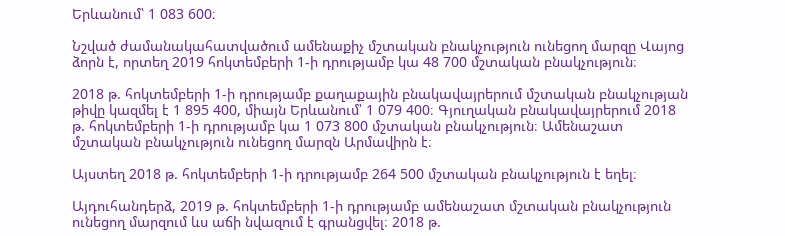Երևանում՝ 1 083 600։

Նշված ժամանակահատվածում ամենաքիչ մշտական բնակչություն ունեցող մարզը Վայոց ձորն է, որտեղ 2019 հոկտեմբերի 1-ի դրությամբ կա 48 700 մշտական բնակչություն։

2018 թ. հոկտեմբերի 1-ի դրությամբ քաղաքային բնակավայրերում մշտական բնակչության թիվը կազմել է 1 895 400, միայն Երևանում՝ 1 079 400։ Գյուղական բնակավայրերում 2018 թ. հոկտեմբերի 1-ի դրությամբ կա 1 073 800 մշտական բնակչություն։ Ամենաշատ մշտական բնակչություն ունեցող մարզն Արմավիրն է։

Այստեղ 2018 թ. հոկտեմբերի 1-ի դրությամբ 264 500 մշտական բնակչություն է եղել։

Այդուհանդերձ, 2019 թ. հոկտեմբերի 1-ի դրությամբ ամենաշատ մշտական բնակչություն ունեցող մարզում ևս աճի նվազում է գրանցվել։ 2018 թ.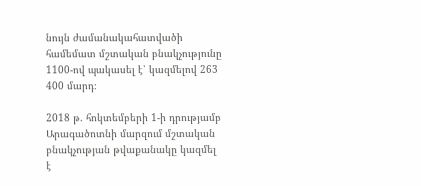նույն ժամանակահատվածի համեմատ մշտական բնակչությունը 1100-ով պակասել է՝ կազմելով 263 400 մարդ։

2018 թ. հոկտեմբերի 1-ի դրությամբ Արագածոտնի մարզում մշտական բնակչության թվաքանակը կազմել է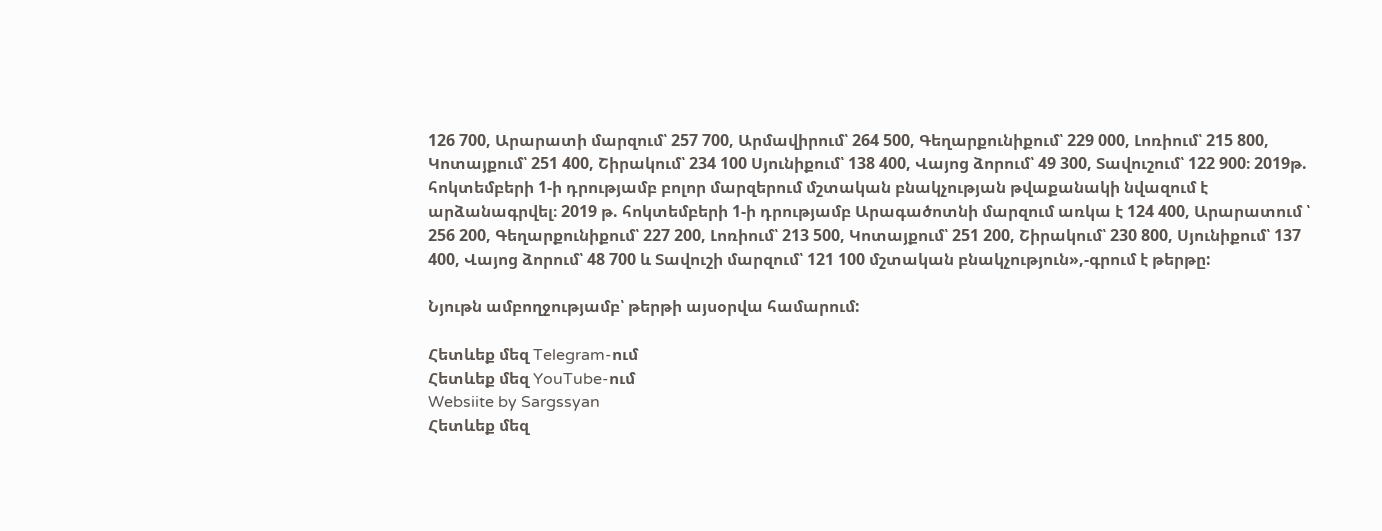126 700, Արարատի մարզում՝ 257 700, Արմավիրում՝ 264 500, Գեղարքունիքում՝ 229 000, Լոռիում՝ 215 800, Կոտայքում՝ 251 400, Շիրակում՝ 234 100 Սյունիքում՝ 138 400, Վայոց ձորում՝ 49 300, Տավուշում՝ 122 900։ 2019թ. հոկտեմբերի 1-ի դրությամբ բոլոր մարզերում մշտական բնակչության թվաքանակի նվազում է արձանագրվել։ 2019 թ. հոկտեմբերի 1-ի դրությամբ Արագածոտնի մարզում առկա է 124 400, Արարատում ՝ 256 200, Գեղարքունիքում՝ 227 200, Լոռիում՝ 213 500, Կոտայքում՝ 251 200, Շիրակում՝ 230 800, Սյունիքում՝ 137 400, Վայոց ձորում՝ 48 700 և Տավուշի մարզում՝ 121 100 մշտական բնակչություն»,-գրում է թերթը:

Նյութն ամբողջությամբ՝ թերթի այսօրվա համարում:

Հետևեք մեզ Telegram-ում
Հետևեք մեզ YouTube-ում
Websiite by Sargssyan
Հետևեք մեզ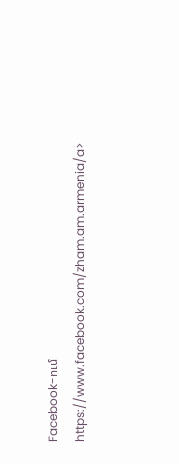Facebook-ում https://www.facebook.com/zham.am.armenia/a>